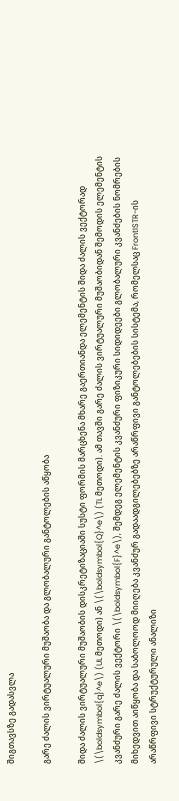შიგთავსზე გადასვლა

გარე ძალის ვირტუალური მუშაობა და გლობალური განტოლების აწყობა

შიდა ძალის ვირტუალური მუშაობის დისკრეტიზაციაში სუსტი ფორმის მარცხენა მხარე გაერთიანდა ელემენტის შიდა ძალის ვექტორად \(\boldsymbol{q}^e\) (UL მეთოდი) ან \(\boldsymbol{Q}^e\) (TL მეთოდი). ამ თავში გარე ძალის ვირტუალური მუშაობიდან შემოდის ელემენტის კვანძური გარე ძალის ვექტორი \(\boldsymbol{F}^e\), შემდეგ ელემენტის კვანძური ფიზიკური სიდიდეები გლობალური კვანძების ნომრების მიხედვით აიწყობა და საბოლოოდ მიიღება კვანძურ გადაადგილებებზე არაწრფივი განტოლებების სისტემა, რომელსაც FrontISTR-ის არაწრფივი სტრუქტურული ანალიზი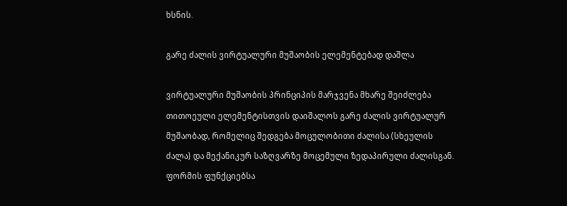ხსნის.

გარე ძალის ვირტუალური მუშაობის ელემენტებად დაშლა

ვირტუალური მუშაობის პრინციპის მარჯვენა მხარე შეიძლება თითოეული ელემენტისთვის დაიშალოს გარე ძალის ვირტუალურ მუშაობად, რომელიც შედგება მოცულობითი ძალისა (სხეულის ძალა) და მექანიკურ საზღვარზე მოცემული ზედაპირული ძალისგან. ფორმის ფუნქციებსა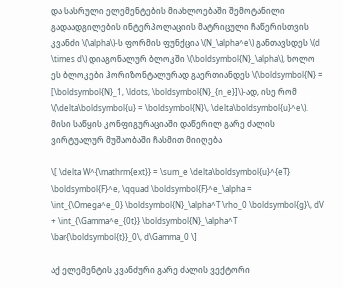და სასრული ელემენტების მიახლოებაში შემოტანილი გადაადგილების ინტერპოლაციის მატრიცული ჩაწერისთვის კვანძი \(\alpha\)-ს ფორმის ფუნქცია \(N_\alpha^e\) განთავსდეს \(d \times d\) დიაგონალურ ბლოკში \(\boldsymbol{N}_\alpha\), ხოლო ეს ბლოკები ჰორიზონტალურად გაერთიანდეს \(\boldsymbol{N} = [\boldsymbol{N}_1, \ldots, \boldsymbol{N}_{n_e}]\)-ად, ისე რომ \(\delta\boldsymbol{u} = \boldsymbol{N}\, \delta\boldsymbol{u}^e\). მისი საწყის კონფიგურაციაში დაწერილ გარე ძალის ვირტუალურ მუშაობაში ჩასმით მიიღება

\[ \delta W^{\mathrm{ext}} = \sum_e \delta\boldsymbol{u}^{eT} \boldsymbol{F}^e, \qquad \boldsymbol{F}^e_\alpha = \int_{\Omega^e_0} \boldsymbol{N}_\alpha^T \rho_0 \boldsymbol{g}\, dV + \int_{\Gamma^e_{0t}} \boldsymbol{N}_\alpha^T \bar{\boldsymbol{t}}_0\, d\Gamma_0 \]

აქ ელემენტის კვანძური გარე ძალის ვექტორი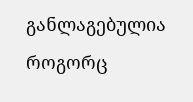განლაგებულია როგორც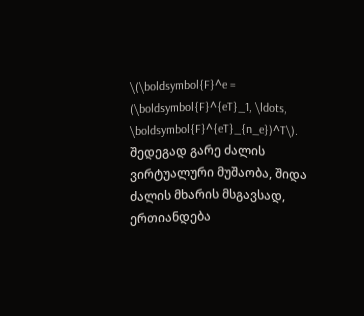\(\boldsymbol{F}^e = (\boldsymbol{F}^{eT}_1, \ldots, \boldsymbol{F}^{eT}_{n_e})^T\). შედეგად გარე ძალის ვირტუალური მუშაობა, შიდა ძალის მხარის მსგავსად, ერთიანდება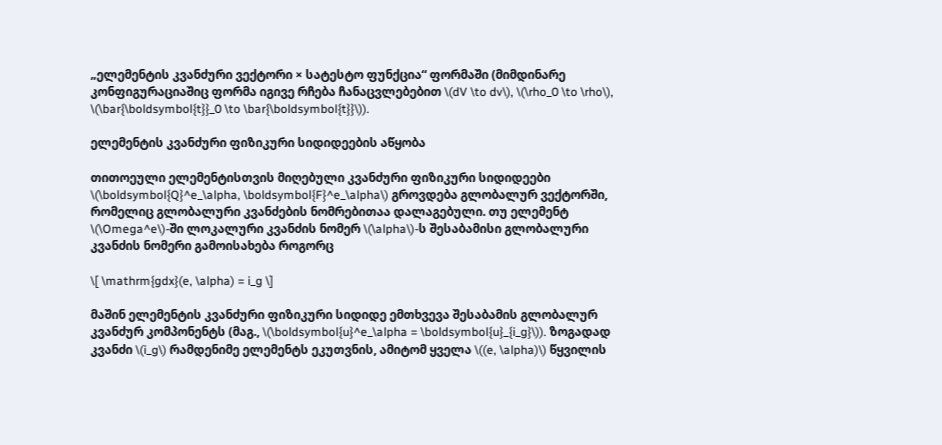„ელემენტის კვანძური ვექტორი × სატესტო ფუნქცია“ ფორმაში (მიმდინარე კონფიგურაციაშიც ფორმა იგივე რჩება ჩანაცვლებებით \(dV \to dv\), \(\rho_0 \to \rho\), \(\bar{\boldsymbol{t}}_0 \to \bar{\boldsymbol{t}}\)).

ელემენტის კვანძური ფიზიკური სიდიდეების აწყობა

თითოეული ელემენტისთვის მიღებული კვანძური ფიზიკური სიდიდეები \(\boldsymbol{Q}^e_\alpha, \boldsymbol{F}^e_\alpha\) გროვდება გლობალურ ვექტორში, რომელიც გლობალური კვანძების ნომრებითაა დალაგებული. თუ ელემენტ \(\Omega^e\)-ში ლოკალური კვანძის ნომერ \(\alpha\)-ს შესაბამისი გლობალური კვანძის ნომერი გამოისახება როგორც

\[ \mathrm{gdx}(e, \alpha) = i_g \]

მაშინ ელემენტის კვანძური ფიზიკური სიდიდე ემთხვევა შესაბამის გლობალურ კვანძურ კომპონენტს (მაგ., \(\boldsymbol{u}^e_\alpha = \boldsymbol{u}_{i_g}\)). ზოგადად კვანძი \(i_g\) რამდენიმე ელემენტს ეკუთვნის, ამიტომ ყველა \((e, \alpha)\) წყვილის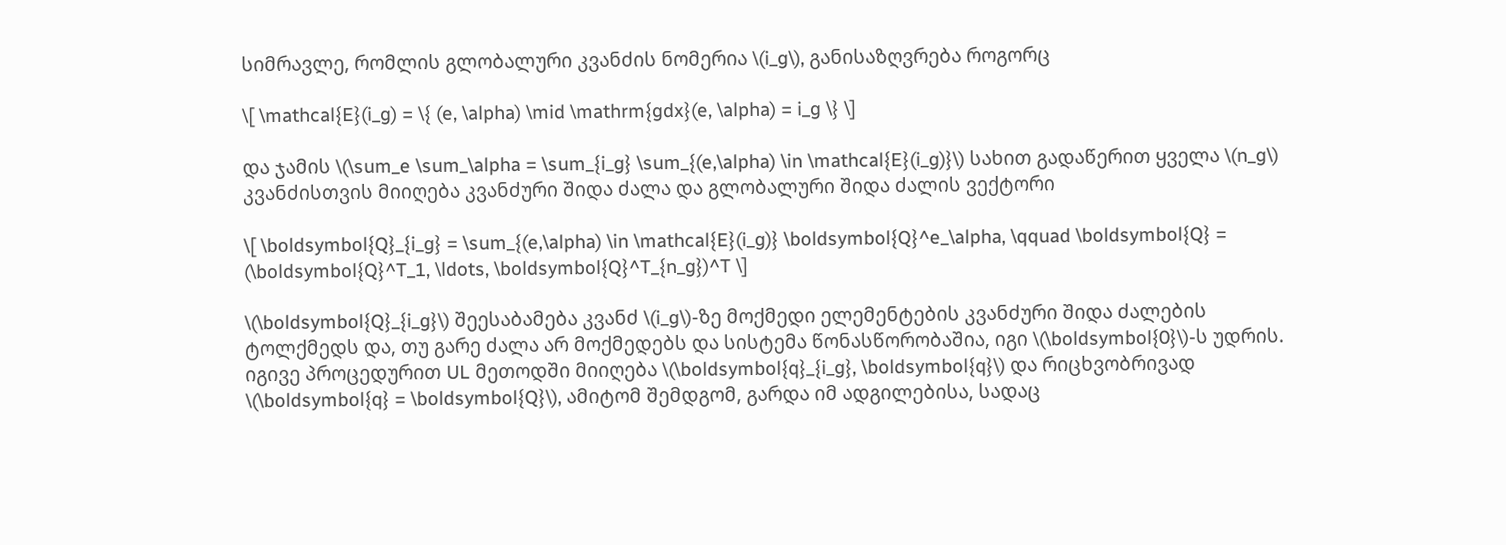სიმრავლე, რომლის გლობალური კვანძის ნომერია \(i_g\), განისაზღვრება როგორც

\[ \mathcal{E}(i_g) = \{ (e, \alpha) \mid \mathrm{gdx}(e, \alpha) = i_g \} \]

და ჯამის \(\sum_e \sum_\alpha = \sum_{i_g} \sum_{(e,\alpha) \in \mathcal{E}(i_g)}\) სახით გადაწერით ყველა \(n_g\) კვანძისთვის მიიღება კვანძური შიდა ძალა და გლობალური შიდა ძალის ვექტორი

\[ \boldsymbol{Q}_{i_g} = \sum_{(e,\alpha) \in \mathcal{E}(i_g)} \boldsymbol{Q}^e_\alpha, \qquad \boldsymbol{Q} = (\boldsymbol{Q}^T_1, \ldots, \boldsymbol{Q}^T_{n_g})^T \]

\(\boldsymbol{Q}_{i_g}\) შეესაბამება კვანძ \(i_g\)-ზე მოქმედი ელემენტების კვანძური შიდა ძალების ტოლქმედს და, თუ გარე ძალა არ მოქმედებს და სისტემა წონასწორობაშია, იგი \(\boldsymbol{0}\)-ს უდრის. იგივე პროცედურით UL მეთოდში მიიღება \(\boldsymbol{q}_{i_g}, \boldsymbol{q}\) და რიცხვობრივად \(\boldsymbol{q} = \boldsymbol{Q}\), ამიტომ შემდგომ, გარდა იმ ადგილებისა, სადაც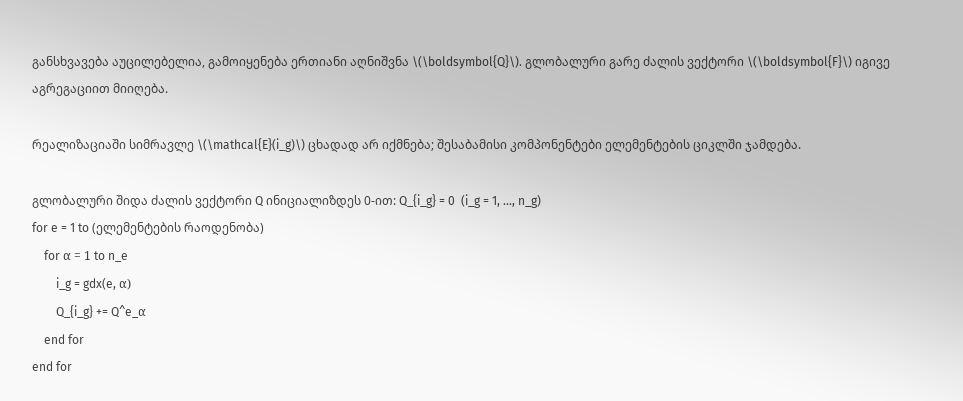განსხვავება აუცილებელია, გამოიყენება ერთიანი აღნიშვნა \(\boldsymbol{Q}\). გლობალური გარე ძალის ვექტორი \(\boldsymbol{F}\) იგივე აგრეგაციით მიიღება.

რეალიზაციაში სიმრავლე \(\mathcal{E}(i_g)\) ცხადად არ იქმნება; შესაბამისი კომპონენტები ელემენტების ციკლში ჯამდება.

გლობალური შიდა ძალის ვექტორი Q ინიციალიზდეს 0-ით: Q_{i_g} = 0  (i_g = 1, ..., n_g)
for e = 1 to (ელემენტების რაოდენობა)
    for α = 1 to n_e
        i_g = gdx(e, α)
        Q_{i_g} += Q^e_α
    end for
end for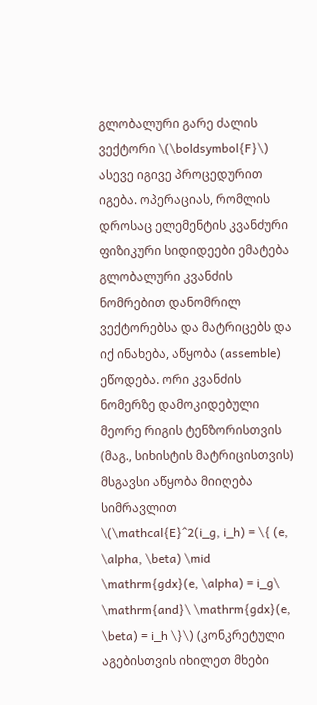გლობალური გარე ძალის ვექტორი \(\boldsymbol{F}\) ასევე იგივე პროცედურით იგება. ოპერაციას, რომლის დროსაც ელემენტის კვანძური ფიზიკური სიდიდეები ემატება გლობალური კვანძის ნომრებით დანომრილ ვექტორებსა და მატრიცებს და იქ ინახება, აწყობა (assemble) ეწოდება. ორი კვანძის ნომერზე დამოკიდებული მეორე რიგის ტენზორისთვის (მაგ., სიხისტის მატრიცისთვის) მსგავსი აწყობა მიიღება სიმრავლით \(\mathcal{E}^2(i_g, i_h) = \{ (e, \alpha, \beta) \mid \mathrm{gdx}(e, \alpha) = i_g\ \mathrm{and}\ \mathrm{gdx}(e, \beta) = i_h \}\) (კონკრეტული აგებისთვის იხილეთ მხები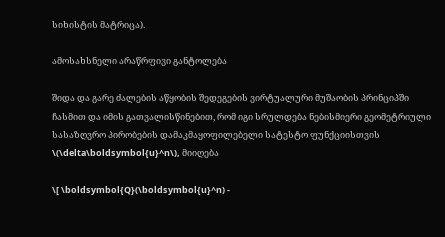სიხისტის მატრიცა).

ამოსახსნელი არაწრფივი განტოლება

შიდა და გარე ძალების აწყობის შედეგების ვირტუალური მუშაობის პრინციპში ჩასმით და იმის გათვალისწინებით, რომ იგი სრულდება ნებისმიერი გეომეტრიული სასაზღვრო პირობების დამაკმაყოფილებელი სატესტო ფუნქციისთვის \(\delta\boldsymbol{u}^n\), მიიღება

\[ \boldsymbol{Q}(\boldsymbol{u}^n) -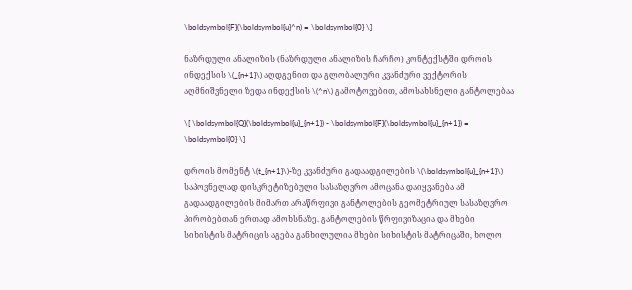\boldsymbol{F}(\boldsymbol{u}^n) = \boldsymbol{0} \]

ნაზრდული ანალიზის (ნაზრდული ანალიზის ჩარჩო) კონტექსტში დროის ინდექსის \(_{n+1}\) აღდგენით და გლობალური კვანძური ვექტორის აღმნიშვნელი ზედა ინდექსის \(^n\) გამოტოვებით, ამოსახსნელი განტოლებაა

\[ \boldsymbol{Q}(\boldsymbol{u}_{n+1}) - \boldsymbol{F}(\boldsymbol{u}_{n+1}) = \boldsymbol{0} \]

დროის მომენტ \(t_{n+1}\)-ზე კვანძური გადაადგილების \(\boldsymbol{u}_{n+1}\) საპოვნელად დისკრეტიზებული სასაზღვრო ამოცანა დაიყვანება ამ გადაადგილების მიმართ არაწრფივი განტოლების გეომეტრიულ სასაზღვრო პირობებთან ერთად ამოხსნაზე. განტოლების წრფივიზაცია და მხები სიხისტის მატრიცის აგება განხილულია მხები სიხისტის მატრიცაში, ხოლო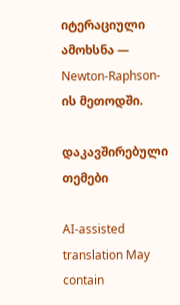იტერაციული ამოხსნა — Newton-Raphson-ის მეთოდში.

დაკავშირებული თემები

AI-assisted translation May contain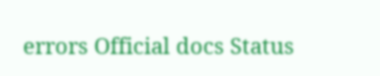errors Official docs Status